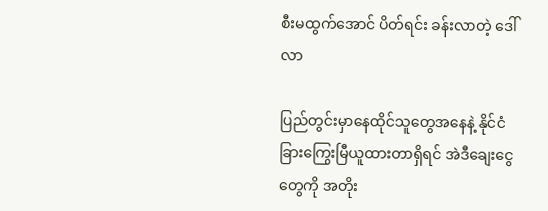စီးမထွက်အောင် ပိတ်ရင်း ခန်းလာတဲ့ ဒေါ်လာ

ပြည်တွင်းမှာနေထိုင်သူတွေအနေနဲ့ နိုင်ငံခြားကြွေးမြီယူထားတာရှိရင် အဲဒီချေးငွေတွေကို အတိုး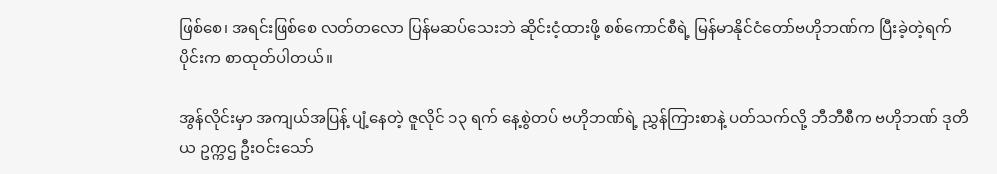ဖြစ်စေ၊ အရင်းဖြစ်စေ လတ်တလော ပြန်မဆပ်သေးဘဲ ဆိုင်းငံ့ထားဖို့ စစ်ကောင်စီရဲ့ မြန်မာနိုင်ငံတော်ဗဟိုဘဏ်က ပြီးခဲ့တဲ့ရက်ပိုင်းက စာထုတ်ပါတယ်။

အွန်လိုင်းမှာ အကျယ်အပြန့် ပျံ့နေတဲ့ ဇူလိုင် ၁၃ ရက် နေ့စွဲတပ် ဗဟိုဘဏ်ရဲ့ ညွှန်ကြားစာနဲ့ ပတ်သက်လို့ ဘီဘီစီက ဗဟိုဘဏ် ဒုတိယ ဥက္ကဌ ဦးဝင်းသော်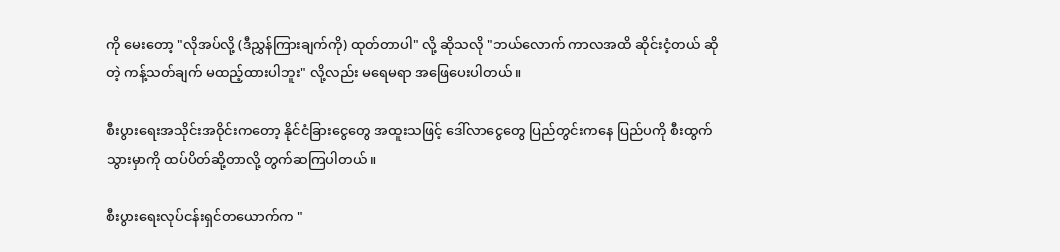ကို မေးတော့ "လိုအပ်လို့ (ဒီညွှန်ကြားချက်ကို) ထုတ်တာပါ" လို့ ဆိုသလို "ဘယ်လောက် ကာလအထိ ဆိုင်းငံ့တယ် ဆိုတဲ့ ကန့်သတ်ချက် မထည့်ထားပါဘူး" လို့လည်း မရေမရာ အဖြေပေးပါတယ်။

စီးပွားရေးအသိုင်းအဝိုင်းကတော့ နိုင်ငံခြားငွေတွေ အထူးသဖြင့် ဒေါ်လာငွေတွေ ပြည်တွင်းကနေ ပြည်ပကို စီးထွက်သွားမှာကို ထပ်ပိတ်ဆို့တာလို့ တွက်ဆကြပါတယ်။

စီးပွားရေးလုပ်ငန်းရှင်တယောက်က "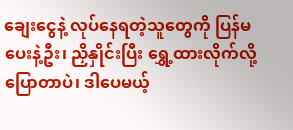ချေးငွေနဲ့ လုပ်နေရတဲ့သူတွေကို ပြန်မပေးနဲ့ဦး၊ ညှိနှိုင်းပြီး ရွှေ့ထားလိုက်လို့ ပြောတာပဲ၊ ဒါပေမယ့်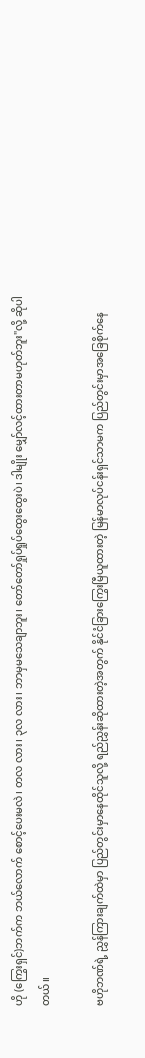ဟို (ကြွေးရှင်)ဘက်က ဘယ်လောက် စောင့်ပေးမလဲ၊ တလ လား၊ ၃လ လား၊ ဘာမှမသေချာဘူး၊ တော်တော်ရှုပ်ရှုပ်ထွေးထွေးပဲ၊ ဒါမျိုး မျှော်လင့်ထားတာမဟုတ်ဘူး"လို့ ဆိုပါတယ်။

ဗဟိုဘဏ်ရဲ့ ညွှန်ကြားချက်ထဲမှာ ပြည်တွင်းမှာနေထိုင်သူလို့ ရည်ညွှန်းဆိုထားတဲ့အတွက် နိုင်ငံခြားကြွေးမြီယူထားတဲ့ မြန်မာလုပ်ငန်းရှင်သာမက ပြည်တွင်းမှာအခြေစိုက်နေ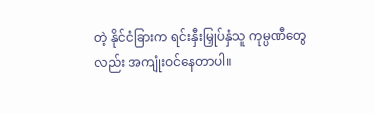တဲ့ နိုင်ငံခြားက ရင်းနှီးမြှုပ်နှံသူ ကုမ္ပဏီတွေလည်း အကျုံးဝင်နေတာပါ။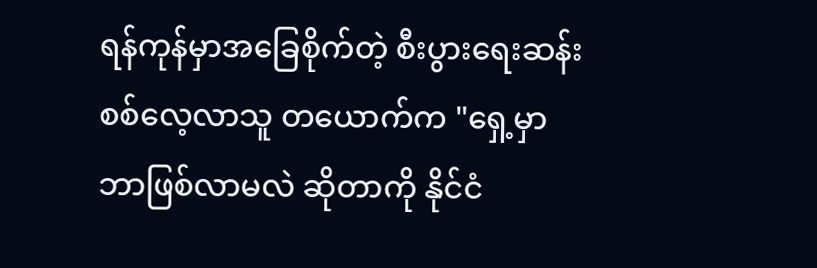ရန်ကုန်မှာအခြေစိုက်တဲ့ စီးပွားရေးဆန်းစစ်လေ့လာသူ တယောက်က "ရှေ့မှာ ဘာဖြစ်လာမလဲ ဆိုတာကို နိုင်ငံ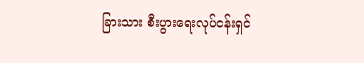ခြားသား စီးပွားရေးလုပ်ငန်းရှင်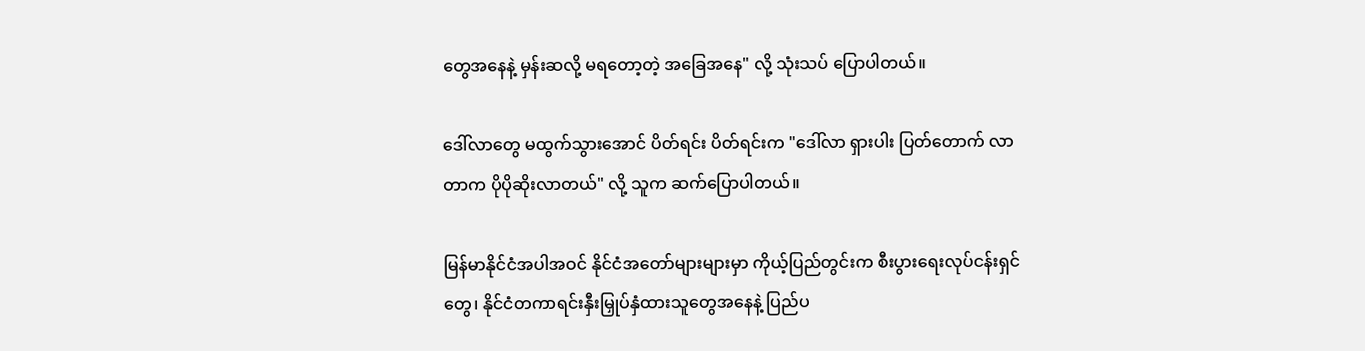တွေအနေနဲ့ မှန်းဆလို့ မရတော့တဲ့ အခြေအနေ" လို့ သုံးသပ် ပြောပါတယ်။

ဒေါ်လာတွေ မထွက်သွားအောင် ပိတ်ရင်း ပိတ်ရင်းက "ဒေါ်လာ ရှားပါး ပြတ်တောက် လာတာက ပိုပိုဆိုးလာတယ်" လို့ သူက ဆက်ပြောပါတယ်။

မြန်မာနိုင်ငံအပါအဝင် နိုင်ငံအတော်များများမှာ ကိုယ့်ပြည်တွင်းက စီးပွားရေးလုပ်ငန်းရှင်တွေ၊ နိုင်ငံတကာရင်းနှီးမြှုပ်နှံထားသူတွေအနေနဲ့ ပြည်ပ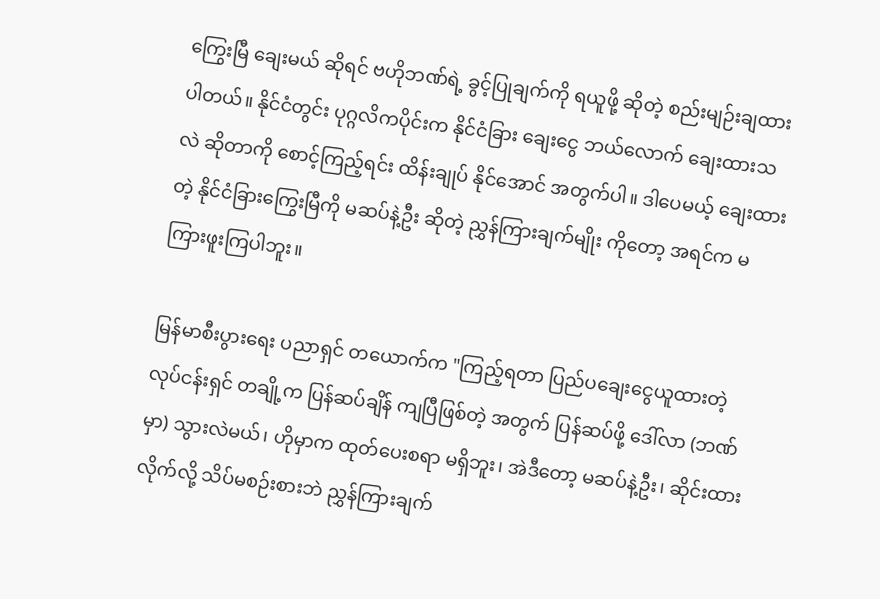ကြွေးမြီ ချေးမယ် ဆိုရင် ဗဟိုဘဏ်ရဲ့ ခွင့်ပြုချက်ကို ရယူဖို့ ဆိုတဲ့ စည်းမျဉ်းချထားပါတယ်။ နိုင်ငံတွင်း ပုဂ္ဂလိကပိုင်းက နိုင်ငံခြား ချေးငွေ ဘယ်လောက် ချေးထားသလဲ ဆိုတာကို စောင့်ကြည့်ရင်း ထိန်းချုပ် နိုင်အောင် အတွက်ပါ။ ဒါပေမယ့် ချေးထားတဲ့ နိုင်ငံခြားကြွေးမြီကို မဆပ်နဲ့ဦး ဆိုတဲ့ ညွှန်ကြားချက်မျိုး ကိုတော့ အရင်က မကြားဖူးကြပါဘူး။

မြန်မာစီးပွားရေး ပညာရှင် တယောက်က "ကြည့်ရတာ ပြည်ပချေးငွေယူထားတဲ့ လုပ်ငန်းရှင် တချို့က ပြန်ဆပ်ချိန် ကျပြီဖြစ်တဲ့ အတွက် ပြန်ဆပ်ဖို့ ဒေါ်လာ (ဘဏ်မှာ) သွားလဲမယ်၊ ဟိုမှာက ထုတ်ပေးစရာ မရှိဘူး၊ အဲဒီတော့ မဆပ်နဲ့ဦး၊ ဆိုင်းထားလိုက်လို့ သိပ်မစဉ်းစားဘဲ ညွှန်ကြားချက်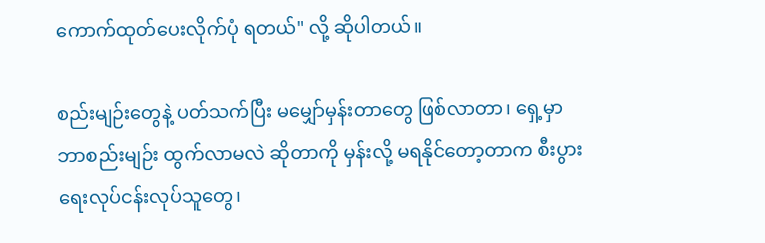ကောက်ထုတ်ပေးလိုက်ပုံ ရတယ်" လို့ ဆိုပါတယ်။

စည်းမျဉ်းတွေနဲ့ ပတ်သက်ပြီး မမျှော်မှန်းတာတွေ ဖြစ်လာတာ၊ ရှေ့မှာ ဘာစည်းမျဉ်း ထွက်လာမလဲ ဆိုတာကို မှန်းလို့ မရနိုင်တော့တာက စီးပွားရေးလုပ်ငန်းလုပ်သူတွေ၊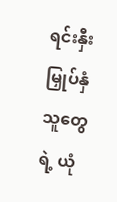ရင်းနှီးမြှုပ်နှံသူတွေရဲ့ ယုံ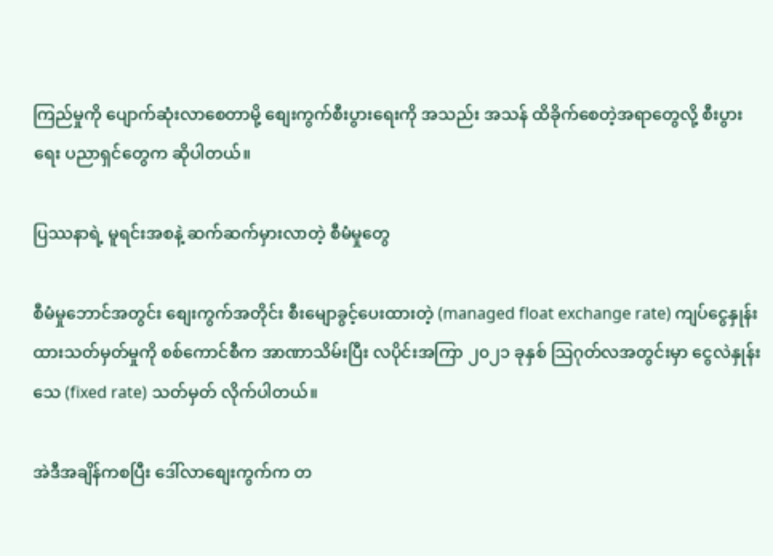ကြည်မှုကို ပျောက်ဆုံးလာစေတာမို့ စျေးကွက်စီးပွားရေးကို အသည်း အသန် ထိခိုက်စေတဲ့အရာတွေလို့ စီးပွားရေး ပညာရှင်တွေက ဆိုပါတယ်။

ပြဿနာရဲ့ မူရင်းအစနဲ့ ဆက်ဆက်မှားလာတဲ့ စီမံမှုတွေ

စီမံမှုဘောင်အတွင်း စျေးကွက်အတိုင်း စီးမျောခွင့်ပေးထားတဲ့ (managed float exchange rate) ကျပ်ငွေနှုန်းထားသတ်မှတ်မှုကို စစ်ကောင်စီက အာဏာသိမ်းပြီး လပိုင်းအကြာ ၂၀၂၁ ခုနှစ် သြဂုတ်လအတွင်းမှာ ငွေလဲနှုန်းသေ (fixed rate) သတ်မှတ် လိုက်ပါတယ်။

အဲဒီအချိန်ကစပြီး ဒေါ်လာစျေးကွက်က တ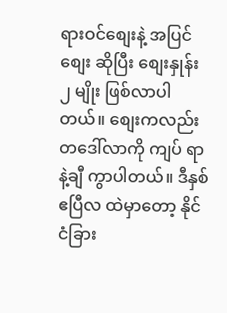ရားဝင်စျေးနဲ့ အပြင်စျေး ဆိုပြီး စျေးနှုန်း ၂ မျိုး ဖြစ်လာပါတယ်။ စျေးကလည်း တဒေါ်လာကို ကျပ် ရာနဲ့ချီ ကွာပါတယ်။ ဒီနှစ် ဧပြီလ ထဲမှာတော့ နိုင်ငံခြား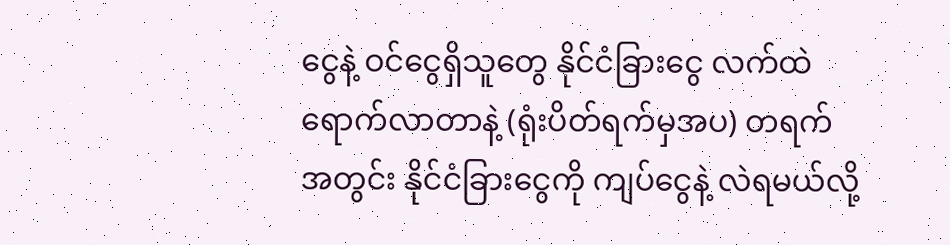ငွေနဲ့ ဝင်ငွေရှိသူတွေ နိုင်ငံခြားငွေ လက်ထဲရောက်လာတာနဲ့ (ရုံးပိတ်ရက်မှအပ) တရက် အတွင်း နိုင်ငံခြားငွေကို ကျပ်ငွေနဲ့ လဲရမယ်လို့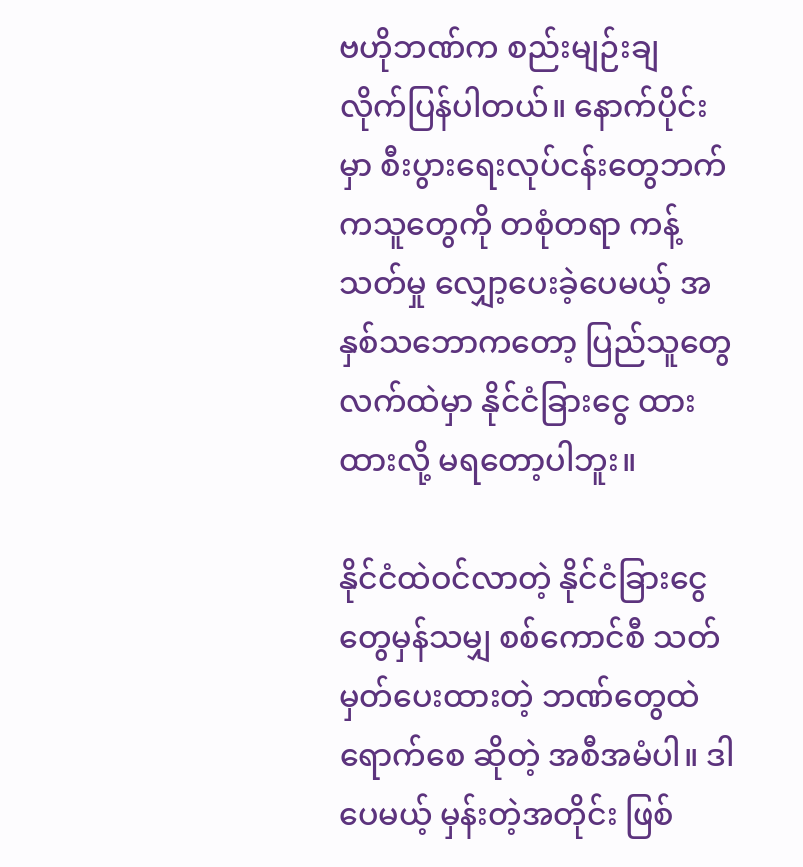ဗဟိုဘဏ်က စည်းမျဉ်းချ လိုက်ပြန်ပါတယ်။ နောက်ပိုင်းမှာ စီးပွားရေးလုပ်ငန်းတွေဘက်ကသူတွေကို တစုံတရာ ကန့်သတ်မှု လျှော့ပေးခဲ့ပေမယ့် အနှစ်သဘောကတော့ ပြည်သူတွေ လက်ထဲမှာ နိုင်ငံခြားငွေ ထားထားလို့ မရတော့ပါဘူး။

နိုင်ငံထဲဝင်လာတဲ့ နိုင်ငံခြားငွေတွေမှန်သမျှ စစ်ကောင်စီ သတ်မှတ်ပေးထားတဲ့ ဘဏ်တွေထဲ ရောက်စေ ဆိုတဲ့ အစီအမံပါ။ ဒါပေမယ့် မှန်းတဲ့အတိုင်း ဖြစ်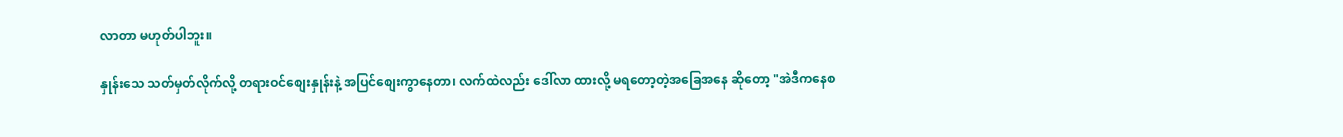လာတာ မဟုတ်ပါဘူး။

နှုန်းသေ သတ်မှတ်လိုက်လို့ တရားဝင်စျေးနှုန်းနဲ့ အပြင်စျေးကွာနေတာ၊ လက်ထဲလည်း ဒေါ်လာ ထားလို့ မရတော့တဲ့အခြေအနေ ဆိုတော့ "အဲဒီကနေစ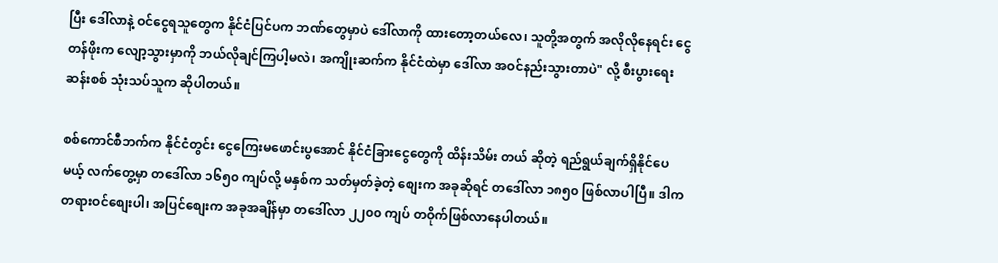ပြီး ဒေါ်လာနဲ့ ဝင်ငွေရသူတွေက နိုင်ငံပြင်ပက ဘဏ်တွေမှာပဲ ဒေါ်လာကို ထားတော့တယ်လေ၊ သူတို့အတွက် အလိုလိုနေရင်း ငွေတန်ဖိုးက လျော့သွားမှာကို ဘယ်လိုချင်ကြပါ့မလဲ၊ အကျိုးဆက်က နိုင်ငံထဲမှာ ဒေါ်လာ အဝင်နည်းသွားတာပဲ" လို့ စီးပွားရေး ဆန်းစစ် သုံးသပ်သူက ဆိုပါတယ်။

စစ်ကောင်စီဘက်က နိုင်ငံတွင်း ငွေကြေးမဖောင်းပွအောင် နိုင်ငံခြားငွေတွေကို ထိန်းသိမ်း တယ် ဆိုတဲ့ ရည်ရွယ်ချက်ရှိနိုင်ပေမယ့် လက်တွေ့မှာ တဒေါ်လာ ၁၆၅၀ ကျပ်လို့ မနှစ်က သတ်မှတ်ခဲ့တဲ့ စျေးက အခုဆိုရင် တဒေါ်လာ ၁၈၅၀ ဖြစ်လာပါပြီ။ ဒါက တရားဝင်စျေးပါ၊ အပြင်စျေးက အခုအချိန်မှာ တဒေါ်လာ ၂၂၀၀ ကျပ် တဝိုက်ဖြစ်လာနေပါတယ်။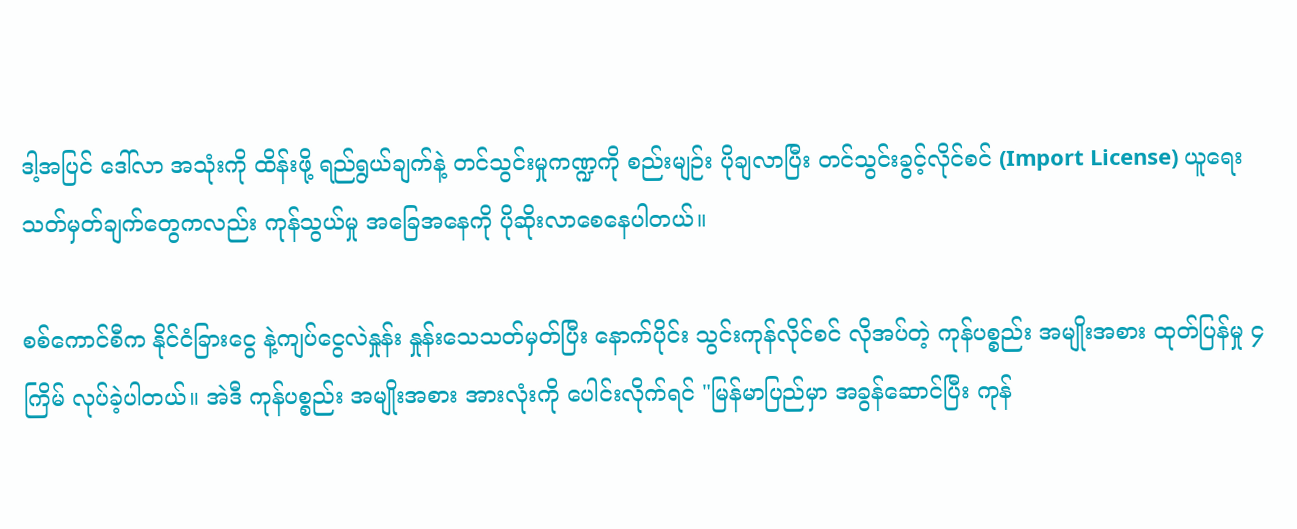ဒါ့အပြင် ဒေါ်လာ အသုံးကို ထိန်းဖို့ ရည်ရွယ်ချက်နဲ့ တင်သွင်းမှုကဏ္ဍကို စည်းမျဉ်း ပိုချလာပြီး တင်သွင်းခွင့်လိုင်စင် (Import License) ယူရေး သတ်မှတ်ချက်တွေကလည်း ကုန်သွယ်မှု အခြေအနေကို ပိုဆိုးလာစေနေပါတယ်။

စစ်ကောင်စီက နိုင်ငံခြားငွေ နဲ့ကျပ်ငွေလဲနှုန်း နှုန်းသေသတ်မှတ်ပြီး နောက်ပိုင်း သွင်းကုန်လိုင်စင် လိုအပ်တဲ့ ကုန်ပစ္စည်း အမျိုးအစား ထုတ်ပြန်မှု ၄ ကြိမ် လုပ်ခဲ့ပါတယ်။ အဲဒီ ကုန်ပစ္စည်း အမျိုးအစား အားလုံးကို ပေါင်းလိုက်ရင် "မြန်မာပြည်မှာ အခွန်ဆောင်ပြီး ကုန်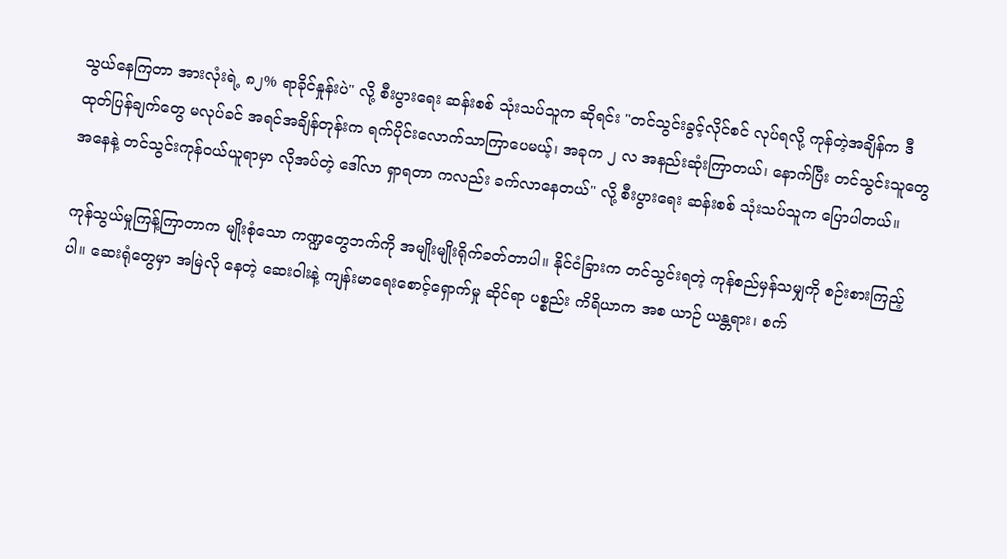သွယ်နေကြတာ အားလုံးရဲ့ ၈၂% ရာခိုင်နှုန်းပဲ" လို့ စီးပွားရေး ဆန်းစစ် သုံးသပ်သူက ဆိုရင်း "တင်သွင်းခွင့်လိုင်စင် လုပ်ရလို့ ကုန်တဲ့အချိန်က ဒီထုတ်ပြန်ချက်တွေ မလုပ်ခင် အရင်အချိန်တုန်းက ရက်ပိုင်းလောက်သာကြာပေမယ့်၊ အခုက ၂ လ အနည်းဆုံးကြာတယ်၊ နောက်ပြီး တင်သွင်းသူတွေအနေနဲ့ တင်သွင်းကုန်ဝယ်ယူရာမှာ လိုအပ်တဲ့ ဒေါ်လာ ရှာရတာ ကလည်း ခက်လာနေတယ်" လို့ စီးပွားရေး ဆန်းစစ် သုံးသပ်သူက ပြောပါတယ်။

ကုန်သွယ်မှုကြန့်ကြာတာက မျိုးစုံသော ကဏ္ဍတွေဘက်ကို အမျိုးမျိုးရိုက်ခတ်တာပါ။ နိုင်ငံခြားက တင်သွင်းရတဲ့ ကုန်စည်မှန်သမျှကို စဉ်းစားကြည့်ပါ။ ဆေးရုံတွေမှာ အမြဲလို နေတဲ့ ဆေးဝါးနဲ့ ကျန်းမာရေးစောင့်ရှောက်မှု ဆိုင်ရာ ပစ္စည်း ကိရိယာက အစ ယာဉ် ယန္တရား၊ စက်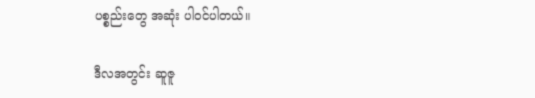ပစ္စည်းတွေ အဆုံး ပါဝင်ပါတယ်။

ဒီလအတွင်း ဆူဇူ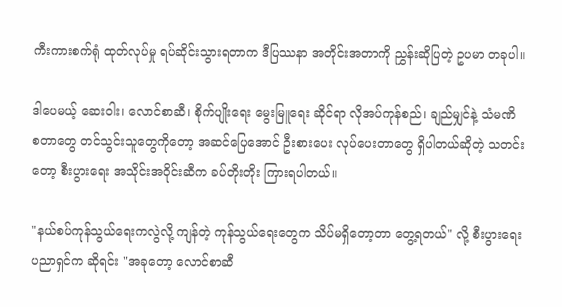ကီးကားစက်ရုံ ထုတ်လုပ်မှု ရပ်ဆိုင်းသွားရတာက ဒီပြဿနာ အတိုင်းအတာကို ညွှန်းဆိုပြတဲ့ ဥပမာ တခုပါ။

ဒါပေမယ့် ဆေးဝါး၊ လောင်စာဆီ၊ စိုက်ပျိုးရေး မွေးမြူရေး ဆိုင်ရာ လိုအပ်ကုန်စည်၊ ချည်မျှင်နဲ့ သံမဏိ စတာတွေ တင်သွင်းသူတွေကိုတော့ အဆင်ပြေအောင် ဦးစားပေး လုပ်ပေးတာတွေ ရှိပါတယ်ဆိုတဲ့ သတင်းတော့ စီးပွားရေး အသိုင်းအဝိုင်းဆီက ခပ်တိုးတိုး ကြားရပါတယ်။

"နယ်စပ်ကုန်သွယ်ရေးကလွဲလို့ ကျန်တဲ့ ကုန်သွယ်ရေးတွေက သိပ်မရှိတော့တာ တွေ့ရတယ်" လို့ စီးပွားရေးပညာရှင်က ဆိုရင်း "အခုတော့ လောင်စာဆီ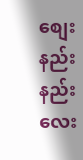စျေးနည်းနည်းလေး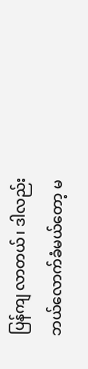ပြန်ကျ လာတယ်၊ ဒါလည်း ဘယ်လောက်ခံမယ်တော့ မ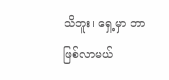သိဘူး၊ ရှေ့မှာ ဘာဖြစ်လာမယ်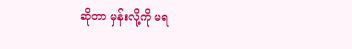ဆိုတာ မှန်းလို့ကို မရ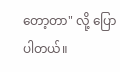တော့တာ" လို့ ပြောပါတယ်။